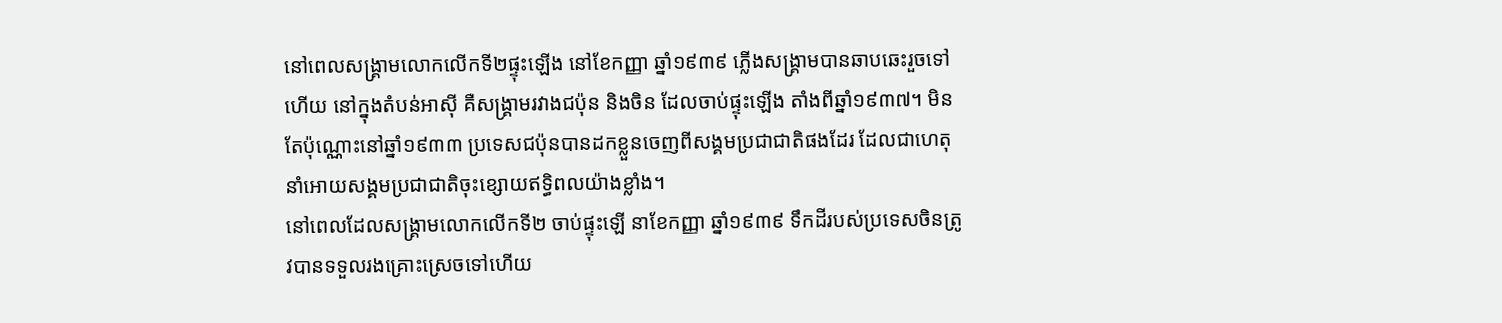នៅពេលសង្រ្គាមលោកលើកទី២ផ្ទុះឡើង នៅខែកញ្ញា ឆ្នាំ១៩៣៩ ភ្លើងសង្រ្គាមបានឆាបឆេះរួចទៅហើយ នៅក្នុងតំបន់អាស៊ី គឺសង្រ្គាមរវាងជប៉ុន និងចិន ដែលចាប់ផ្ទុះឡើង តាំងពីឆ្នាំ១៩៣៧។ មិនតែប៉ុណ្ណោះនៅឆ្នាំ១៩៣៣ ប្រទេសជប៉ុនបានដកខ្លួនចេញពីសង្គមប្រជាជាតិផងដែរ ដែលជាហេតុនាំអោយសង្គមប្រជាជាតិចុះខ្សោយឥទ្ធិពលយ៉ាងខ្លាំង។
នៅពេលដែលសង្រ្គាមលោកលើកទី២ ចាប់ផ្ទុះឡើ នាខែកញ្ញា ឆ្នាំ១៩៣៩ ទឹកដីរបស់ប្រទេសចិនត្រូវបានទទួលរងគ្រោះស្រេចទៅហើយ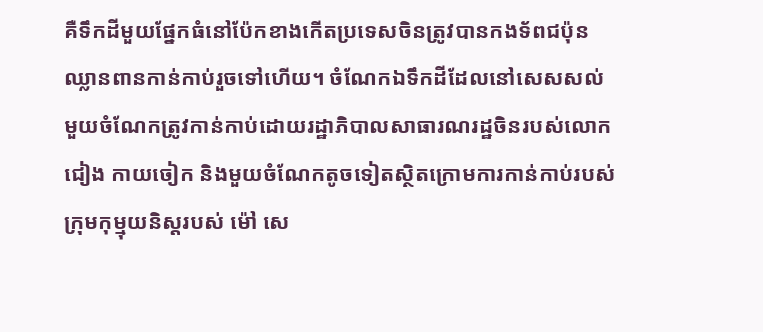គឺទឹកដីមួយផ្នែកធំនៅប៉ែកខាងកើតប្រទេសចិនត្រូវបានកងទ័ពជប៉ុនឈ្លានពានកាន់កាប់រួចទៅហើយ។ ចំណែកឯទឹកដីដែលនៅសេសសល់ មួយចំណែកត្រូវកាន់កាប់ដោយរដ្ឋាភិបាលសាធារណរដ្ឋចិនរបស់លោក ជៀង កាយចៀក និងមួយចំណែកតូចទៀតស្ថិតក្រោមការកាន់កាប់របស់ក្រុមកុម្មុយនិស្តរបស់ ម៉ៅ សេ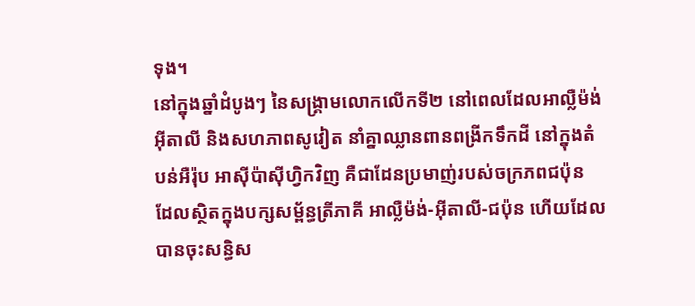ទុង។
នៅក្នុងឆ្នាំដំបូងៗ នៃសង្រ្គាមលោកលើកទី២ នៅពេលដែលអាល្លឺម៉ង់ អ៊ីតាលី និងសហភាពសូវៀត នាំគ្នាឈ្លានពានពង្រីកទឹកដី នៅក្នុងតំបន់អឺរ៉ុប អាស៊ីប៉ាស៊ីហ្វិកវិញ គឺជាដែនប្រមាញ់របស់ចក្រភពជប៉ុន ដែលស្ថិតក្នុងបក្សសម្ព័ន្ធត្រីភាគី អាល្លឺម៉ង់-អ៊ីតាលី-ជប៉ុន ហើយដែលបានចុះសន្ធិស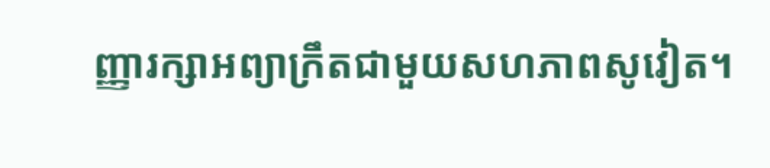ញ្ញារក្សាអព្យាក្រឹតជាមួយសហភាពសូវៀត។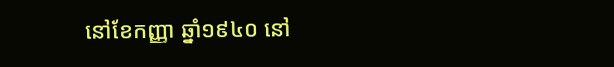នៅខែកញ្ញា ឆ្នាំ១៩៤០ នៅ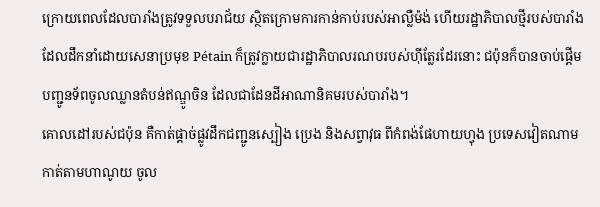ក្រោយពេលដែលបារាំងត្រូវទទួលបរាជ័យ ស្ថិតក្រោមការកាន់កាប់របស់អាល្លឺម៉ង់ ហើយរដ្ឋាភិបាលថ្មីរបស់បារាំង ដែលដឹកនាំដោយសេនាប្រមុខ Pétain ក៏ត្រូវក្លាយជារដ្ឋាភិបាលរណបរបស់ហ៊ីត្លែរដែរនោះ ជប៉ុនក៏បានចាប់ផ្តើមបញ្ជូនទ័ពចូលឈ្លានតំបន់ឥណ្ឌូចិន ដែលជាដែនដីអាណានិគមរបស់បារាំង។
គោលដៅរបស់ជប៉ុន គឺកាត់ផ្តាច់ផ្លូវដឹកជញ្ជូនស្បៀង ប្រេង និងសព្វាវុធ ពីកំពង់ផែហាយហ្វុង ប្រទេសវៀតណាម កាត់តាមហាណូយ ចូល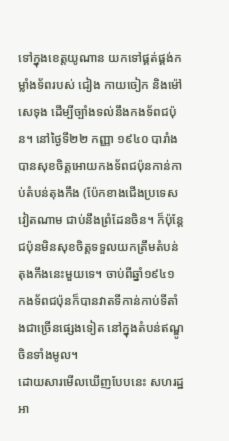ទៅក្នុងខេត្តយូណាន យកទៅផ្គត់ផ្គង់កម្លាំងទ័ពរបស់ ជៀង កាយចៀក និងម៉ៅសេទុង ដើម្បីច្បាំងទល់នឹងកងទ័ពជប៉ុន។ នៅថ្ងៃទី២២ កញ្ញា ១៩៤០ បារាំងបានសុខចិត្តអោយកងទ័ពជប៉ុនកាន់កាប់តំបន់តុងកឹង (ប៉ែកខាងជើងប្រទេសវៀតណាម ជាប់នឹងព្រំដែនចិន។ ក៏ប៉ុន្តែ ជប៉ុនមិនសុខចិត្តទទួលយកត្រឹមតំបន់តុងកឹងនេះមួយទេ។ ចាប់ពីឆ្នាំ១៩៤១ កងទ័ពជប៉ុនក៏បានវាតទីកាន់កាប់ទីតាំងជាច្រើនផ្សេងទៀត នៅក្នុងតំបន់ឥណ្ឌូចិនទាំងមូល។
ដោយសារមើលឃើញបែបនេះ សហរដ្ឋអា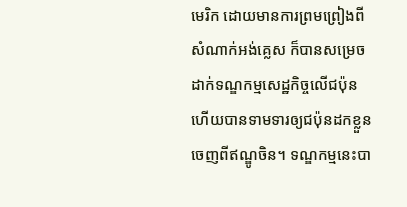មេរិក ដោយមានការព្រមព្រៀងពីសំណាក់អង់គ្លេស ក៏បានសម្រេចដាក់ទណ្ឌកម្មសេដ្ឋកិច្ចលើជប៉ុន ហើយបានទាមទារឲ្យជប៉ុនដកខ្លួនចេញពីឥណ្ឌូចិន។ ទណ្ឌកម្មនេះបា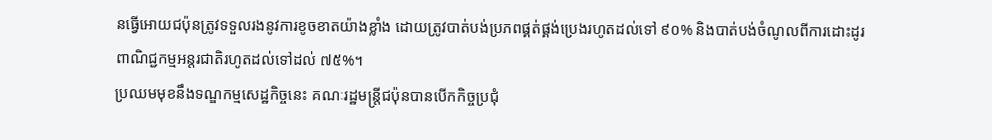នធ្វើអោយជប៉ុនត្រូវទទួលរងនូវការខូចខាតយ៉ាងខ្លាំង ដោយត្រូវបាត់បង់ប្រភពផ្គត់ផ្គង់ប្រេងរហូតដល់ទៅ ៩០% និងបាត់បង់ចំណូលពីការដោះដូរពាណិជ្ជកម្មអន្តរជាតិរហូតដល់ទៅដល់ ៧៥%។
ប្រឈមមុខនឹងទណ្ឌកម្មសេដ្ឋកិច្ចនេះ គណៈរដ្ឋមន្រ្តីជប៉ុនបានបើកកិច្ចប្រជុំ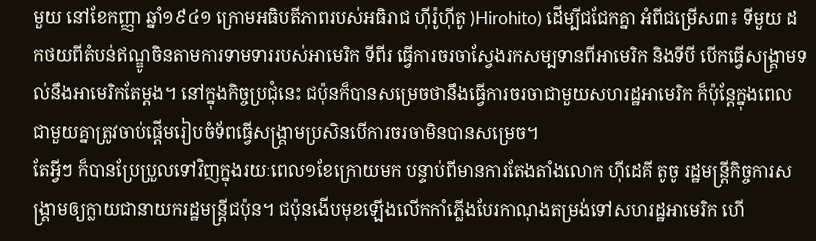មួយ នៅខែកញ្ញា ឆ្នាំ១៩៤១ ក្រោមអធិបតីភាពរបស់អធិរាជ ហ៊ីរ៉ូហ៊ីតូ )Hirohito) ដើម្បីជជែកគ្នា អំពីជម្រើស៣៖ ទីមួយ ដកថយពីតំបន់ឥណ្ឌូចិនតាមការទាមទាររបស់អាមេរិក ទីពីរ ធ្វើការចរចាស្វែងរកសម្បទានពីអាមេរិក និងទីបី បើកធ្វើសង្រ្គាមទល់នឹងអាមេរិកតែម្តង។ នៅក្នុងកិច្ចប្រជុំនេះ ជប៉ុនក៏បានសម្រេចថានឹងធ្វើការចរចាជាមួយសហរដ្ឋអាមេរិក ក៏ប៉ុន្តែក្នុងពេលជាមួយគ្នាត្រូវចាប់ផ្តើមរៀបចំទ័ពធ្វើសង្រ្គាមប្រសិនបើការចរចាមិនបានសម្រេច។
តែអ្វីៗ ក៏បានប្រែប្រួលទៅវិញក្នុងរយៈពេល១ខែក្រោយមក បន្ទាប់ពីមានការតែងតាំងលោក ហ៊ីដេគី តូចូ រដ្ឋមន្ត្រីកិច្ចការសង្គ្រាមឲ្យក្លាយជានាយករដ្ឋមន្ត្រីជប៉ុន។ ជប៉ុនងើបមុខឡើងលើកកាំភ្លើងបែរកាណុងតម្រង់ទៅសហរដ្ឋអាមេរិក ហើ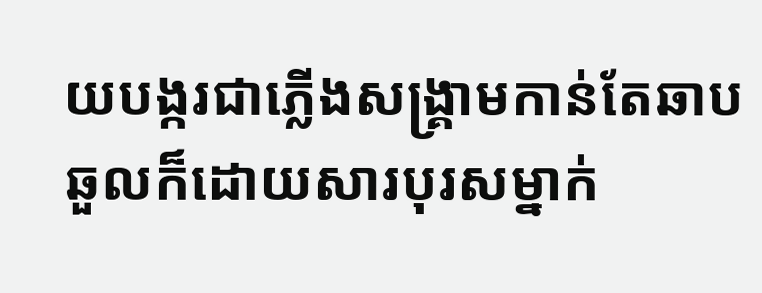យបង្ករជាភ្លើងសង្គ្រាមកាន់តែឆាបឆួលក៏ដោយសារបុរសម្នាក់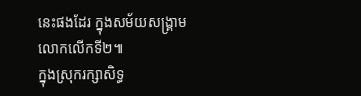នេះផងដែរ ក្នុងសម័យសង្គ្រាមលោកលើកទី២៕
ក្នុងស្រុករក្សាសិទ្ធ